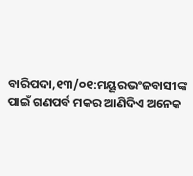ବାରିପଦା,୧୩/୦୧:ମୟୂରଭଂଜବାସୀଙ୍କ ପାଇଁ ଗଣପର୍ବ ମକର ଆଣିଦିଏ ଅନେକ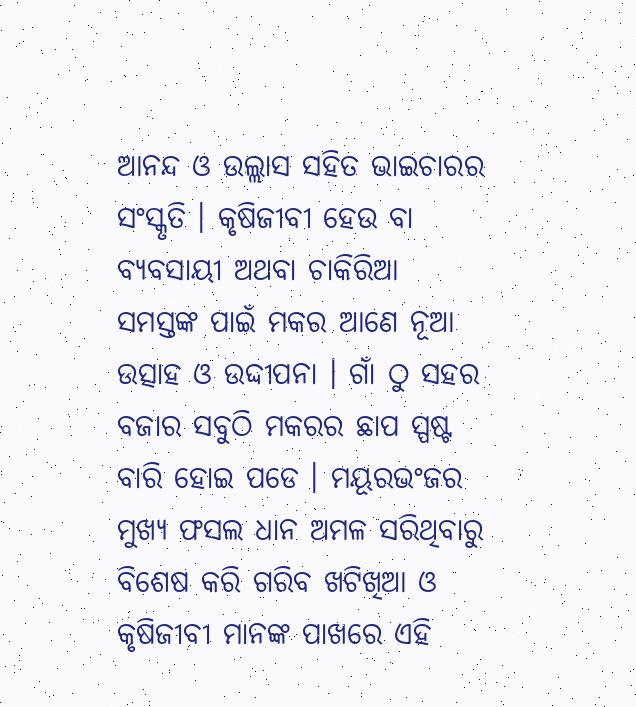ଆନନ୍ଦ ଓ ଉଲ୍ଲାସ ସହିତ ଭାଇଚାରର ସଂସ୍କୃତି । କୃଷିଜୀବୀ ହେଉ ବା ବ୍ୟବସାୟୀ ଅଥବା ଚାକିରିଆ ସମସ୍ତଙ୍କ ପାଇଁ ମକର ଆଣେ ନୂଆ ଉତ୍ସାହ ଓ ଉଦ୍ଦୀପନା । ଗାଁ ଠୁ ସହର ବଜାର ସବୁଠି ମକରର ଛାପ ସ୍ପଷ୍ଟ ବାରି ହୋଇ ପଡେ । ମୟୂରଭଂଜର ମୁଖ୍ୟ ଫସଲ ଧାନ ଅମଳ ସରିଥିବାରୁ ବିଶେଷ କରି ଗରିବ ଖଟିଖିଆ ଓ କୃଷିଜୀବୀ ମାନଙ୍କ ପାଖରେ ଏହି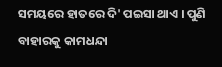ସମୟରେ ହାତରେ ଦି' ପଇସା ଥାଏ । ପୁଣି ବାହାରକୁ କାମଧନ୍ଦା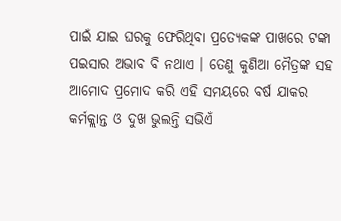ପାଇଁ ଯାଇ ଘରକୁ ଫେରିଥିବା ପ୍ରତ୍ୟେକଙ୍କ ପାଖରେ ଟଙ୍କା ପଇସାର ଅଭାବ ବି ନଥାଏ । ତେଣୁ କୁଣିଆ ମୈତ୍ରଙ୍କ ସହ ଆମୋଦ ପ୍ରମୋଦ କରି ଏହି ସମୟରେ ବର୍ଷ ଯାକର କର୍ମକ୍ଲାନ୍ତ ଓ ଦୁଖ ଭୁଲନ୍ତି ସଭିଏଁ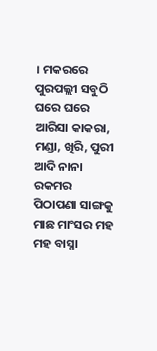। ମକରରେ ପୁରପଲ୍ଲୀ ସବୁଠି ଘରେ ଘରେ ଆରିସା କାକରା, ମଣ୍ଡା, ଖିରି, ପୁରୀ ଆଦି ନାନା ରକମର ପିଠାପଣା ସାଙ୍ଗକୁ ମାଛ ମାଂସର ମହ ମହ ବାସ୍ନା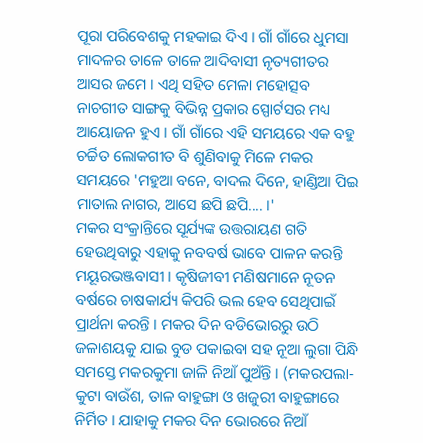ପୂରା ପରିବେଶକୁ ମହକାଇ ଦିଏ । ଗାଁ ଗାଁରେ ଧୁମସା ମାଦଳର ତାଳେ ତାଳେ ଆଦିବାସୀ ନୃତ୍ୟଗୀତର ଆସର ଜମେ । ଏଥି ସହିତ ମେଳା ମହୋତ୍ସବ ନାଚଗୀତ ସାଙ୍ଗକୁ ବିଭିନ୍ନ ପ୍ରକାର ସ୍ପୋର୍ଟସର ମଧ୍ୟ ଆୟୋଜନ ହୁଏ । ଗାଁ ଗାଁରେ ଏହି ସମୟରେ ଏକ ବହୁ ଚର୍ଚ୍ଚିତ ଲୋକଗୀତ ବି ଶୁଣିବାକୁ ମିଳେ ମକର ସମୟରେ 'ମହୁଆ ବନେ, ବାଦଲ ଦିନେ, ହାଣ୍ଡିଆ ପିଇ ମାତାଲ ନାଗର, ଆସେ ଛପି ଛପି.... ।'
ମକର ସଂକ୍ରାନ୍ତିରେ ସୂର୍ଯ୍ୟଙ୍କ ଉତ୍ତରାୟଣ ଗତି ହେଉଥିବାରୁ ଏହାକୁ ନବବର୍ଷ ଭାବେ ପାଳନ କରନ୍ତି ମୟୂରଭଞ୍ଜବାସୀ । କୃଷିଜୀବୀ ମଣିଷମାନେ ନୂତନ ବର୍ଷରେ ଚାଷକାର୍ଯ୍ୟ କିପରି ଭଲ ହେବ ସେଥିପାଇଁ ପ୍ରାର୍ଥନା କରନ୍ତି । ମକର ଦିନ ବଡିଭୋରରୁ ଉଠି ଜଳାଶୟକୁ ଯାଇ ବୁଡ ପକାଇବା ସହ ନୂଆ ଲୁଗା ପିନ୍ଧି ସମସ୍ତେ ମକରକୁମା ଜାଳି ନିଆଁ ପୁଅଁନ୍ତି । (ମକରପଲା-କୁଟା ବାଉଁଶ, ତାଳ ବାହୁଙ୍ଗା ଓ ଖଜୁରୀ ବାହୁଙ୍ଗାରେ ନିର୍ମିତ । ଯାହାକୁ ମକର ଦିନ ଭୋରରେ ନିଆଁ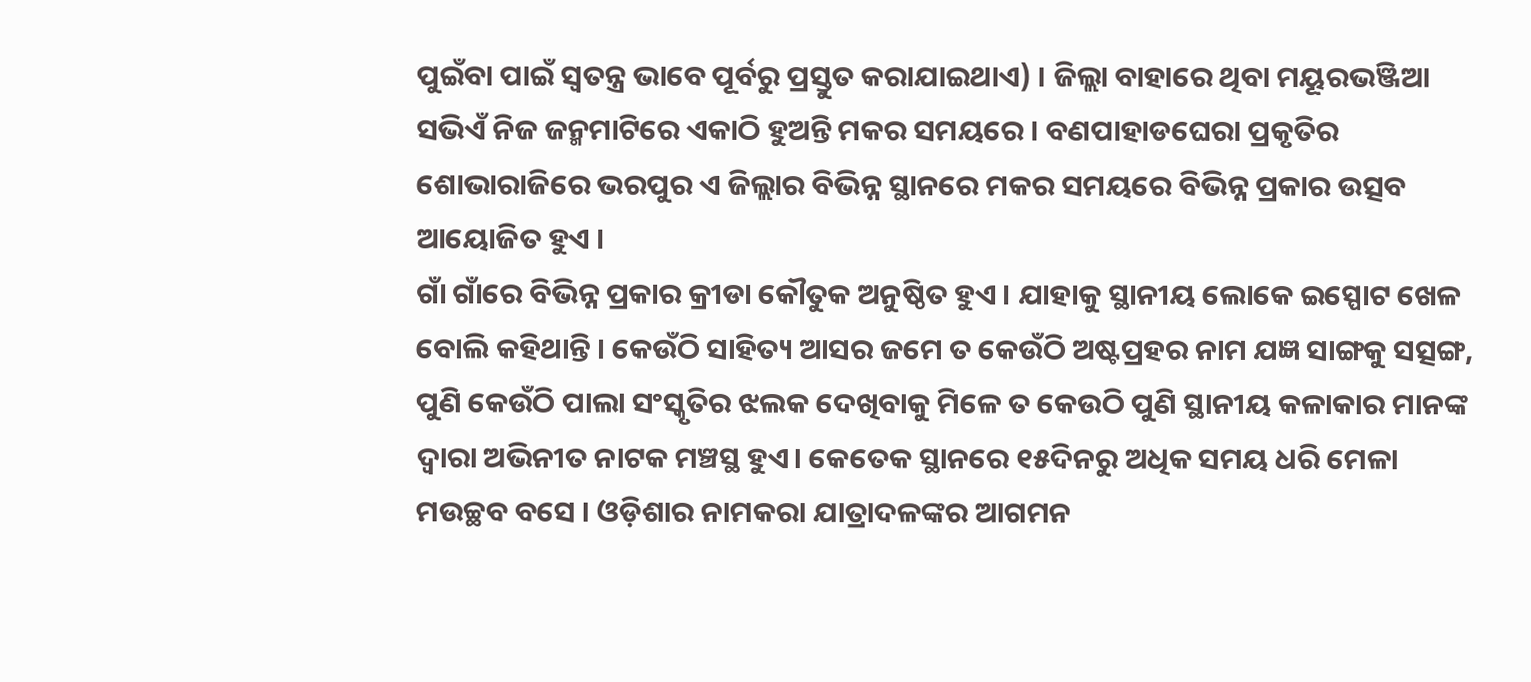ପୁଇଁବା ପାଇଁ ସ୍ୱତନ୍ତ୍ର ଭାବେ ପୂର୍ବରୁ ପ୍ରସ୍ତୁତ କରାଯାଇଥାଏ) । ଜିଲ୍ଲା ବାହାରେ ଥିବା ମୟୂରଭଞ୍ଜିଆ ସଭିଏଁ ନିଜ ଜନ୍ମମାଟିରେ ଏକାଠି ହୁଅନ୍ତି ମକର ସମୟରେ । ବଣପାହାଡଘେରା ପ୍ରକୃତିର ଶୋଭାରାଜିରେ ଭରପୁର ଏ ଜିଲ୍ଲାର ବିଭିନ୍ନ ସ୍ଥାନରେ ମକର ସମୟରେ ବିଭିନ୍ନ ପ୍ରକାର ଉତ୍ସବ ଆୟୋଜିତ ହୁଏ ।
ଗାଁ ଗାଁରେ ବିଭିନ୍ନ ପ୍ରକାର କ୍ରୀଡା କୌତୁକ ଅନୁଷ୍ଠିତ ହୁଏ । ଯାହାକୁ ସ୍ଥାନୀୟ ଲୋକେ ଇସ୍ପୋଟ ଖେଳ ବୋଲି କହିଥାନ୍ତି । କେଉଁଠି ସାହିତ୍ୟ ଆସର ଜମେ ତ କେଉଁଠି ଅଷ୍ଟପ୍ରହର ନାମ ଯଜ୍ଞ ସାଙ୍ଗକୁ ସତ୍ସଙ୍ଗ, ପୁଣି କେଉଁଠି ପାଲା ସଂସ୍କୃତିର ଝଲକ ଦେଖିବାକୁ ମିଳେ ତ କେଉଠି ପୁଣି ସ୍ଥାନୀୟ କଳାକାର ମାନଙ୍କ ଦ୍ୱାରା ଅଭିନୀତ ନାଟକ ମଞ୍ଚସ୍ଥ ହୁଏ। କେତେକ ସ୍ଥାନରେ ୧୫ଦିନରୁ ଅଧିକ ସମୟ ଧରି ମେଳା ମଉଚ୍ଛବ ବସେ । ଓଡ଼ିଶାର ନାମକରା ଯାତ୍ରାଦଳଙ୍କର ଆଗମନ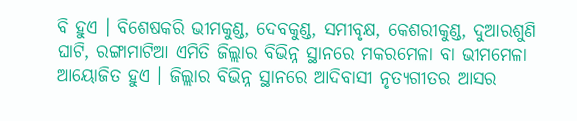ବି ହୁଏ । ବିଶେଷକରି ଭୀମକୁଣ୍ଡ, ଦେବକୁଣ୍ଡ, ସମୀବୃକ୍ଷ, କେଶରୀକୁଣ୍ଡ, ଦୁଆରଶୁଣି ଘାଟି, ରଙ୍ଗାମାଟିଆ ଏମିତି ଜିଲ୍ଲାର ବିଭିନ୍ନ ସ୍ଥାନରେ ମକରମେଳା ବା ଭୀମମେଳା ଆୟୋଜିତ ହୁଏ । ଜିଲ୍ଲାର ବିଭିନ୍ନ ସ୍ଥାନରେ ଆଦିବାସୀ ନୃତ୍ୟଗୀତର ଆସର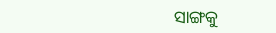ସାଙ୍ଗକୁ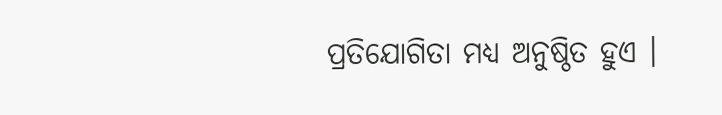ପ୍ରତିଯୋଗିତା ମଧ୍ୟ ଅନୁଷ୍ଠିତ ହୁଏ ।